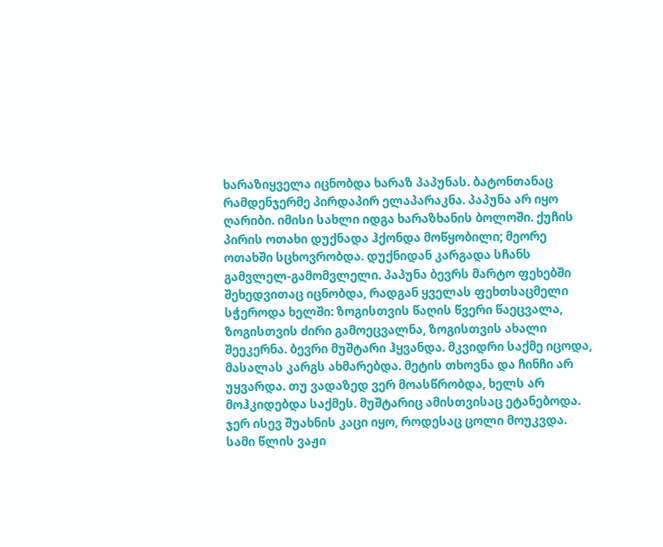ხარაზიყველა იცნობდა ხარაზ პაპუნას. ბატონთანაც რამდენჯერმე პირდაპირ ელაპარაკნა. პაპუნა არ იყო ღარიბი. იმისი სახლი იდგა ხარაზხანის ბოლოში. ქუჩის პირის ოთახი დუქნადა ჰქონდა მოწყობილი; მეორე ოთახში სცხოვრობდა. დუქნიდან კარგადა სჩანს გამვლელ-გამომვლელი. პაპუნა ბევრს მარტო ფეხებში შეხედვითაც იცნობდა, რადგან ყველას ფეხთსაცმელი სჭეროდა ხელში: ზოგისთვის წაღის წვერი წაეცვალა, ზოგისთვის ძირი გამოეცვალნა, ზოგისთვის ახალი შეეკერნა. ბევრი მუშტარი ჰყვანდა. მკვიდრი საქმე იცოდა, მასალას კარგს ახმარებდა. მეტის თხოვნა და ჩინჩი არ უყვარდა. თუ ვადაზედ ვერ მოასწრობდა, ხელს არ მოჰკიდებდა საქმეს. მუშტარიც ამისთვისაც ეტანებოდა.
ჯერ ისევ შუახნის კაცი იყო, როდესაც ცოლი მოუკვდა. სამი წლის ვაჟი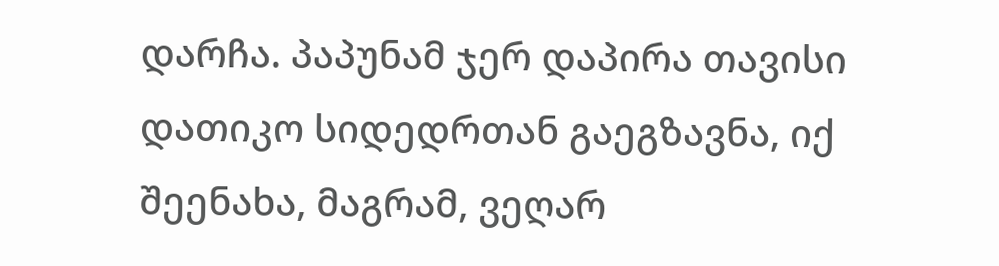დარჩა. პაპუნამ ჯერ დაპირა თავისი დათიკო სიდედრთან გაეგზავნა, იქ შეენახა, მაგრამ, ვეღარ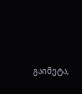გაიმეტა,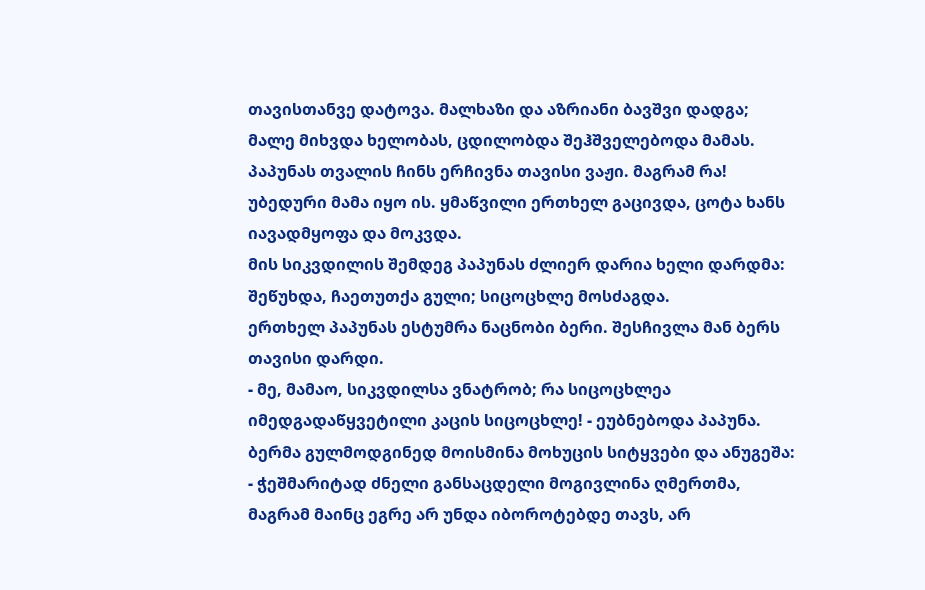თავისთანვე დატოვა. მალხაზი და აზრიანი ბავშვი დადგა; მალე მიხვდა ხელობას, ცდილობდა შეჰშველებოდა მამას. პაპუნას თვალის ჩინს ერჩივნა თავისი ვაჟი. მაგრამ რა! უბედური მამა იყო ის. ყმაწვილი ერთხელ გაცივდა, ცოტა ხანს იავადმყოფა და მოკვდა.
მის სიკვდილის შემდეგ პაპუნას ძლიერ დარია ხელი დარდმა: შეწუხდა, ჩაეთუთქა გული; სიცოცხლე მოსძაგდა.
ერთხელ პაპუნას ესტუმრა ნაცნობი ბერი. შესჩივლა მან ბერს თავისი დარდი.
- მე, მამაო, სიკვდილსა ვნატრობ; რა სიცოცხლეა იმედგადაწყვეტილი კაცის სიცოცხლე! - ეუბნებოდა პაპუნა.
ბერმა გულმოდგინედ მოისმინა მოხუცის სიტყვები და ანუგეშა:
- ჭეშმარიტად ძნელი განსაცდელი მოგივლინა ღმერთმა, მაგრამ მაინც ეგრე არ უნდა იბოროტებდე თავს, არ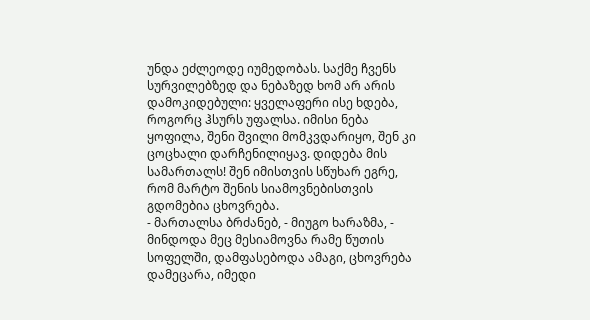უნდა ეძლეოდე იუმედობას. საქმე ჩვენს სურვილებზედ და ნებაზედ ხომ არ არის დამოკიდებული: ყველაფერი ისე ხდება, როგორც ჰსურს უფალსა. იმისი ნება ყოფილა, შენი შვილი მომკვდარიყო, შენ კი ცოცხალი დარჩენილიყავ. დიდება მის სამართალს! შენ იმისთვის სწუხარ ეგრე, რომ მარტო შენის სიამოვნებისთვის გდომებია ცხოვრება.
- მართალსა ბრძანებ, - მიუგო ხარაზმა, - მინდოდა მეც მესიამოვნა რამე წუთის სოფელში, დამფასებოდა ამაგი, ცხოვრება დამეცარა, იმედი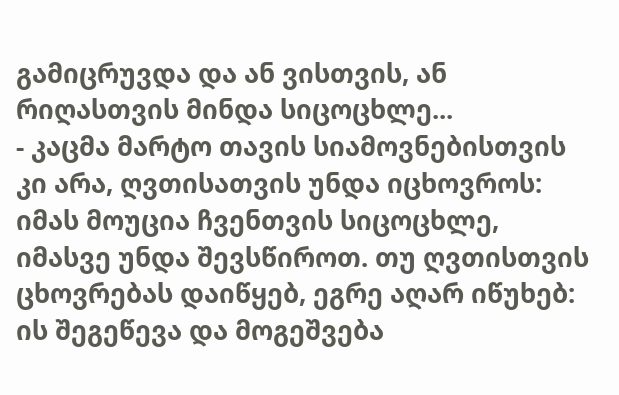გამიცრუვდა და ან ვისთვის, ან რიღასთვის მინდა სიცოცხლე...
- კაცმა მარტო თავის სიამოვნებისთვის კი არა, ღვთისათვის უნდა იცხოვროს: იმას მოუცია ჩვენთვის სიცოცხლე, იმასვე უნდა შევსწიროთ. თუ ღვთისთვის ცხოვრებას დაიწყებ, ეგრე აღარ იწუხებ: ის შეგეწევა და მოგეშვება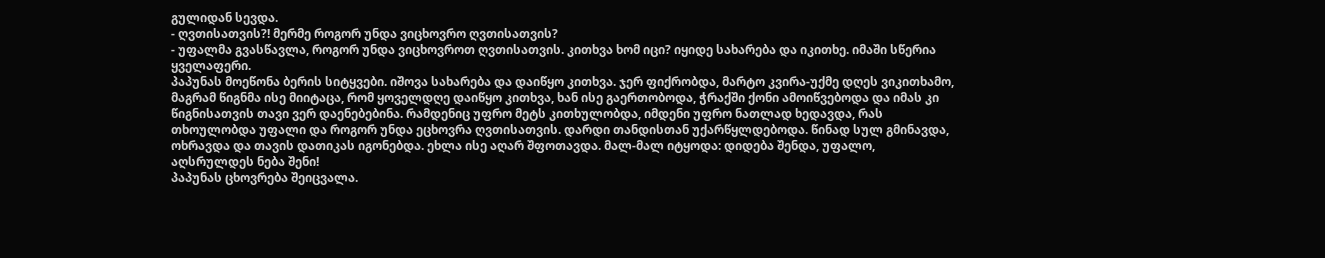გულიდან სევდა.
- ღვთისათვის?! მერმე როგორ უნდა ვიცხოვრო ღვთისათვის?
- უფალმა გვასწავლა, როგორ უნდა ვიცხოვროთ ღვთისათვის. კითხვა ხომ იცი? იყიდე სახარება და იკითხე. იმაში სწერია ყველაფერი.
პაპუნას მოეწონა ბერის სიტყვები. იშოვა სახარება და დაიწყო კითხვა. ჯერ ფიქრობდა, მარტო კვირა-უქმე დღეს ვიკითხამო, მაგრამ წიგნმა ისე მიიტაცა, რომ ყოველდღე დაიწყო კითხვა, ხან ისე გაერთობოდა, ჭრაქში ქონი ამოიწვებოდა და იმას კი წიგნისათვის თავი ვერ დაენებებინა. რამდენიც უფრო მეტს კითხულობდა, იმდენი უფრო ნათლად ხედავდა, რას თხოულობდა უფალი და როგორ უნდა ეცხოვრა ღვთისათვის. დარდი თანდისთან უქარწყლდებოდა. წინად სულ გმინავდა, ოხრავდა და თავის დათიკას იგონებდა. ეხლა ისე აღარ შფოთავდა. მალ-მალ იტყოდა: დიდება შენდა, უფალო, აღსრულდეს ნება შენი!
პაპუნას ცხოვრება შეიცვალა.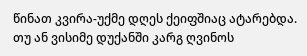წინათ კვირა-უქმე დღეს ქეიფშიაც ატარებდა. თუ ან ვისიმე დუქანში კარგ ღვინოს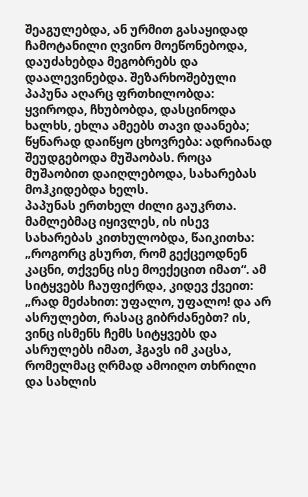შეაგულებდა, ან ურმით გასაყიდად ჩამოტანილი ღვინო მოეწონებოდა, დაუძახებდა მეგობრებს და დაალევინებდა. შეზარხოშებული პაპუნა აღარც ფრთხილობდა: ყვიროდა, ჩხუბობდა, დასცინოდა ხალხს, ეხლა ამეებს თავი დაანება; წყნარად დაიწყო ცხოვრება: ადრიანად შეუდგებოდა მუშაობას. როცა მუშაობით დაიღლებოდა, სახარებას მოჰკიდებდა ხელს.
პაპუნას ერთხელ ძილი გაუკრთა. მამლებმაც იყივლეს, ის ისევ სახარებას კითხულობდა, წაიკითხა: „როგორც გსურთ, რომ გექცეოდნენ კაცნი, თქვენც ისე მოექეცით იმათ“. ამ სიტყვებს ჩაუფიქრდა, კიდევ ქვეით: „რად მეძახით: უფალო, უფალო! და არ ასრულებთ, რასაც გიბრძანებთ? ის, ვინც ისმენს ჩემს სიტყვებს და ასრულებს იმათ, ჰგავს იმ კაცსა, რომელმაც ღრმად ამოიღო თხრილი და სახლის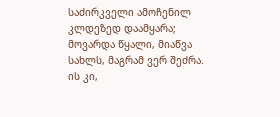საძირკველი ამოჩენილ კლდეზედ დაამყარა; მოვარდა წყალი, მიაწვა სახლს, მაგრამ ვერ შეძრა. ის კი,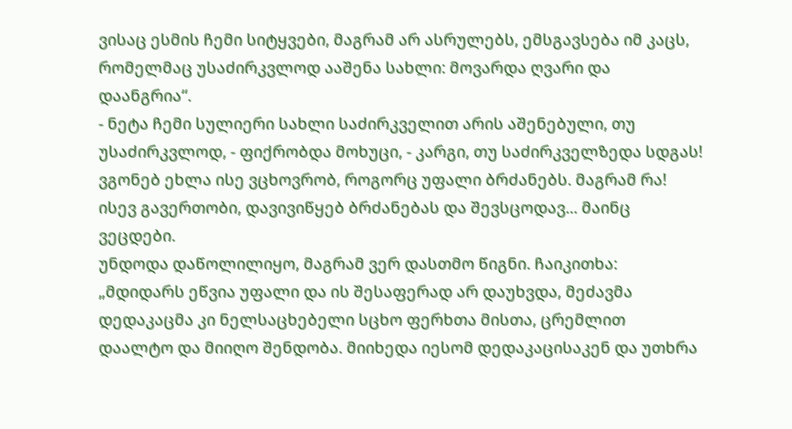ვისაც ესმის ჩემი სიტყვები, მაგრამ არ ასრულებს, ემსგავსება იმ კაცს, რომელმაც უსაძირკვლოდ ააშენა სახლი: მოვარდა ღვარი და დაანგრია“.
- ნეტა ჩემი სულიერი სახლი საძირკველით არის აშენებული, თუ უსაძირკვლოდ, - ფიქრობდა მოხუცი, - კარგი, თუ საძირკველზედა სდგას! ვგონებ ეხლა ისე ვცხოვრობ, როგორც უფალი ბრძანებს. მაგრამ რა! ისევ გავერთობი, დავივიწყებ ბრძანებას და შევსცოდავ... მაინც ვეცდები.
უნდოდა დაწოლილიყო, მაგრამ ვერ დასთმო წიგნი. ჩაიკითხა: „მდიდარს ეწვია უფალი და ის შესაფერად არ დაუხვდა, მეძავმა დედაკაცმა კი ნელსაცხებელი სცხო ფერხთა მისთა, ცრემლით დაალტო და მიიღო შენდობა. მიიხედა იესომ დედაკაცისაკენ და უთხრა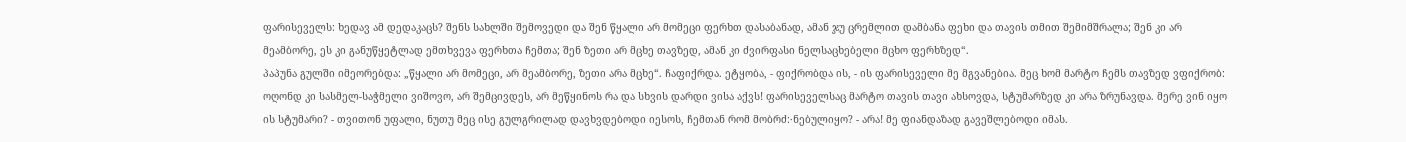ფარისეველს: ხედავ ამ დედაკაცს? შენს სახლში შემოვედი და შენ წყალი არ მომეცი ფერხთ დასაბანად, ამან ჯუ ცრემლით დამბანა ფეხი და თავის თმით შემიმშრალა; შენ კი არ მეამბორე, ეს კი განუწყეტლად ემთხვევა ფერხთა ჩემთა; შენ ზეთი არ მცხე თავზედ, ამან კი ძვირფასი ნელსაცხებელი მცხო ფერხზედ“.
პაპუნა გულში იმეორებდა: „წყალი არ მომეცი, არ მეამბორე, ზეთი არა მცხე“. ჩაფიქრდა. ეტყობა, - ფიქრობდა ის, - ის ფარისეველი მე მგვანებია. მეც ხომ მარტო ჩემს თავზედ ვფიქრობ: ოღონდ კი სასმელ-საჭმელი ვიშოვო, არ შემცივდეს, არ მეწყინოს რა და სხვის დარდი ვისა აქვს! ფარისეველსაც მარტო თავის თავი ახსოვდა, სტუმარზედ კი არა ზრუნავდა. მერე ვინ იყო ის სტუმარი? - თვითონ უფალი, ნუთუ მეც ისე გულგრილად დავხვდებოდი იესოს, ჩემთან რომ მობრძ჻ნებულიყო? - არა! მე ფიანდაზად გავეშლებოდი იმას.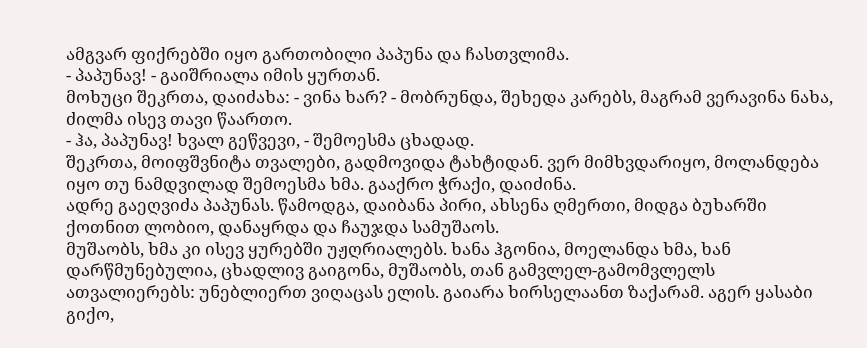ამგვარ ფიქრებში იყო გართობილი პაპუნა და ჩასთვლიმა.
- პაპუნავ! - გაიშრიალა იმის ყურთან.
მოხუცი შეკრთა, დაიძახა: - ვინა ხარ? - მობრუნდა, შეხედა კარებს, მაგრამ ვერავინა ნახა, ძილმა ისევ თავი წაართო.
- ჰა, პაპუნავ! ხვალ გეწვევი, - შემოესმა ცხადად.
შეკრთა, მოიფშვნიტა თვალები, გადმოვიდა ტახტიდან. ვერ მიმხვდარიყო, მოლანდება იყო თუ ნამდვილად შემოესმა ხმა. გააქრო ჭრაქი, დაიძინა.
ადრე გაეღვიძა პაპუნას. წამოდგა, დაიბანა პირი, ახსენა ღმერთი, მიდგა ბუხარში ქოთნით ლობიო, დანაყრდა და ჩაუჯდა სამუშაოს.
მუშაობს, ხმა კი ისევ ყურებში უჟღრიალებს. ხანა ჰგონია, მოელანდა ხმა, ხან დარწმუნებულია, ცხადლივ გაიგონა, მუშაობს, თან გამვლელ-გამომვლელს ათვალიერებს: უნებლიერთ ვიღაცას ელის. გაიარა ხირსელაანთ ზაქარამ. აგერ ყასაბი გიქო,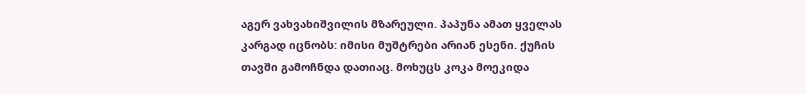აგერ ვახვახიშვილის მზარეული. პაპუნა ამათ ყველას კარგად იცნობს: იმისი მუშტრები არიან ესენი. ქუჩის თავში გამოჩნდა დათიაც. მოხუცს კოკა მოეკიდა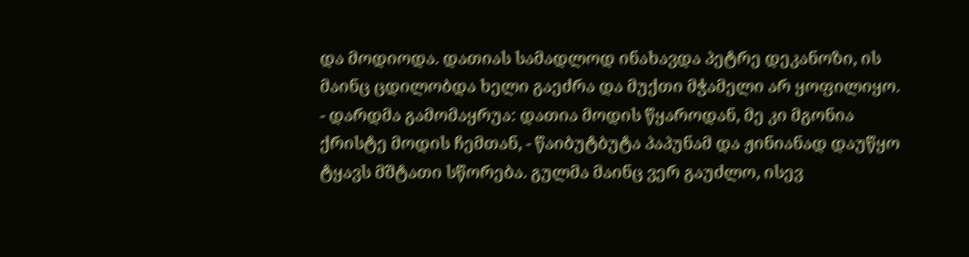და მოდიოდა. დათიას სამადლოდ ინახავდა პეტრე დეკანოზი, ის მაინც ცდილობდა ხელი გაეძრა და მუქთი მჭამელი არ ყოფილიყო.
- დარდმა გამომაყრუა: დათია მოდის წყაროდან, მე კი მგონია ქრისტე მოდის ჩემთან, - წაიბუტბუტა პაპუნამ და ჟინიანად დაუწყო ტყავს მშტათი სწორება. გულმა მაინც ვერ გაუძლო, ისევ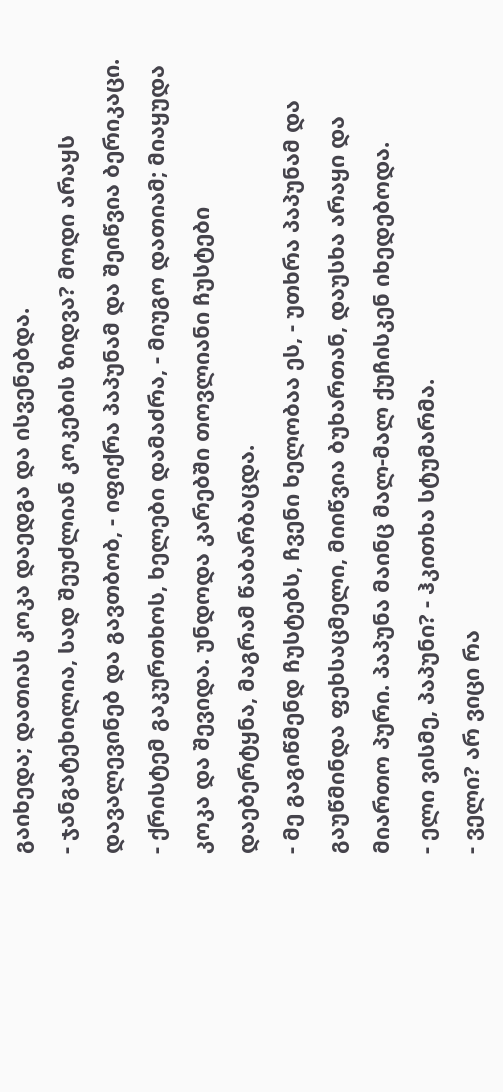გაიხედა; დათიას კოკა დაედგა და ისვენებდა.
- ჯანგატეხილია, სად შეუძლიან კოკების ზიდვა? მოდი არაყს დავალევინებ და გავთბობ, - იფიქრა პაპუნამ და შეიწვია ბერიკაცი.
- ქრისტემ გაკურთხოს, ხელები დამაძრა, - მიუგო დათიამ; მიაყუდა კოკა და შევიდა. უნდოდა კარებში თოვლიანი ჩუსტები დაებერტყნა, მაგრამ წაბარბაცდა.
- მე გაგიწმენდ ჩუსტებს, ჩვენი ხელობაა ეს, - უთხრა პაპუნამ და გაუწმინდა ფეხსაცმელი, მიიწვია ბუხართან, დაუსხა არაყი და მიართო პური. პაპუნა მაინც მალ-მალ ქუჩისკენ იხედებოდა.
- ელი ვისმე, პაპუნი? - ჰკითხა სტუმარმა.
- ველი? არ ვიცი რა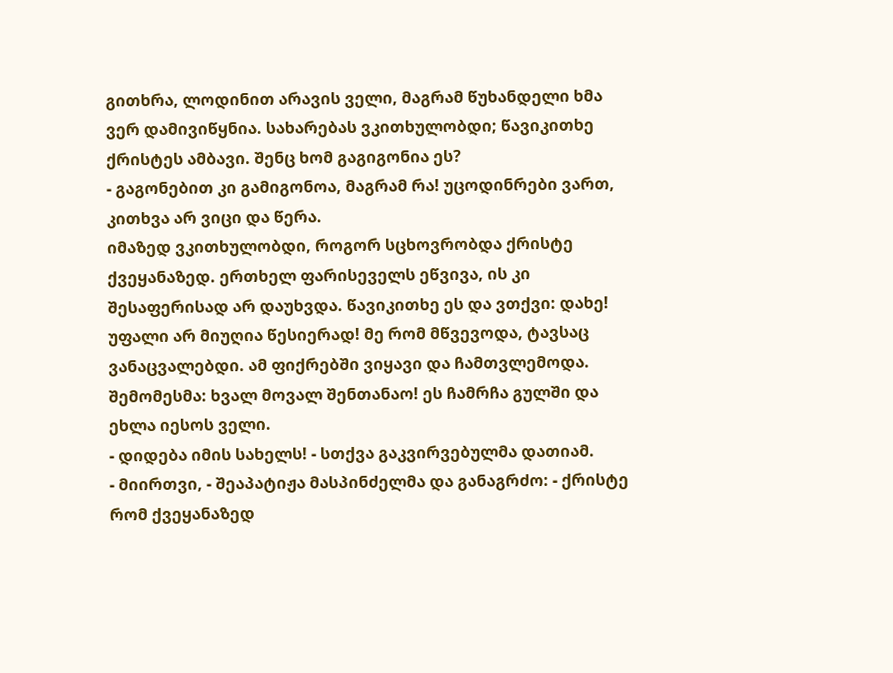გითხრა, ლოდინით არავის ველი, მაგრამ წუხანდელი ხმა ვერ დამივიწყნია. სახარებას ვკითხულობდი; წავიკითხე ქრისტეს ამბავი. შენც ხომ გაგიგონია ეს?
- გაგონებით კი გამიგონოა, მაგრამ რა! უცოდინრები ვართ, კითხვა არ ვიცი და წერა.
იმაზედ ვკითხულობდი, როგორ სცხოვრობდა ქრისტე ქვეყანაზედ. ერთხელ ფარისეველს ეწვივა, ის კი შესაფერისად არ დაუხვდა. წავიკითხე ეს და ვთქვი: დახე! უფალი არ მიუღია წესიერად! მე რომ მწვევოდა, ტავსაც ვანაცვალებდი. ამ ფიქრებში ვიყავი და ჩამთვლემოდა. შემომესმა: ხვალ მოვალ შენთანაო! ეს ჩამრჩა გულში და ეხლა იესოს ველი.
- დიდება იმის სახელს! - სთქვა გაკვირვებულმა დათიამ.
- მიირთვი, - შეაპატიჟა მასპინძელმა და განაგრძო: - ქრისტე რომ ქვეყანაზედ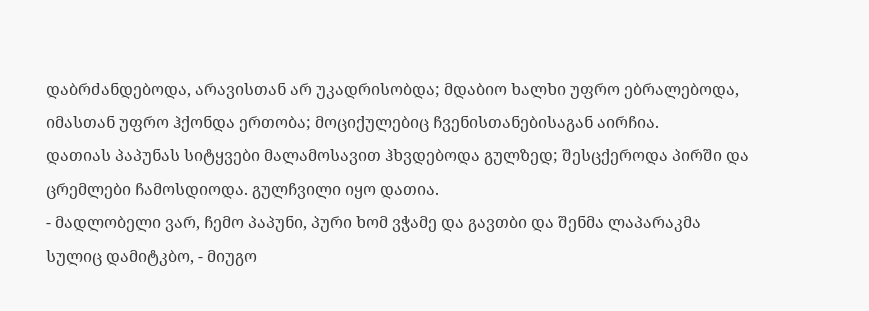დაბრძანდებოდა, არავისთან არ უკადრისობდა; მდაბიო ხალხი უფრო ებრალებოდა, იმასთან უფრო ჰქონდა ერთობა; მოციქულებიც ჩვენისთანებისაგან აირჩია.
დათიას პაპუნას სიტყვები მალამოსავით ჰხვდებოდა გულზედ; შესცქეროდა პირში და ცრემლები ჩამოსდიოდა. გულჩვილი იყო დათია.
- მადლობელი ვარ, ჩემო პაპუნი, პური ხომ ვჭამე და გავთბი და შენმა ლაპარაკმა სულიც დამიტკბო, - მიუგო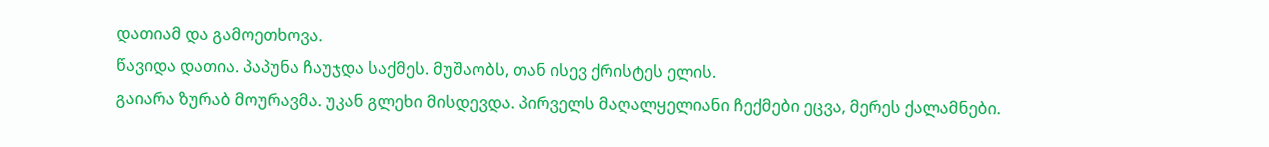დათიამ და გამოეთხოვა.
წავიდა დათია. პაპუნა ჩაუჯდა საქმეს. მუშაობს, თან ისევ ქრისტეს ელის.
გაიარა ზურაბ მოურავმა. უკან გლეხი მისდევდა. პირველს მაღალყელიანი ჩექმები ეცვა, მერეს ქალამნები.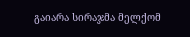გაიარა სირაჯმა მელქომ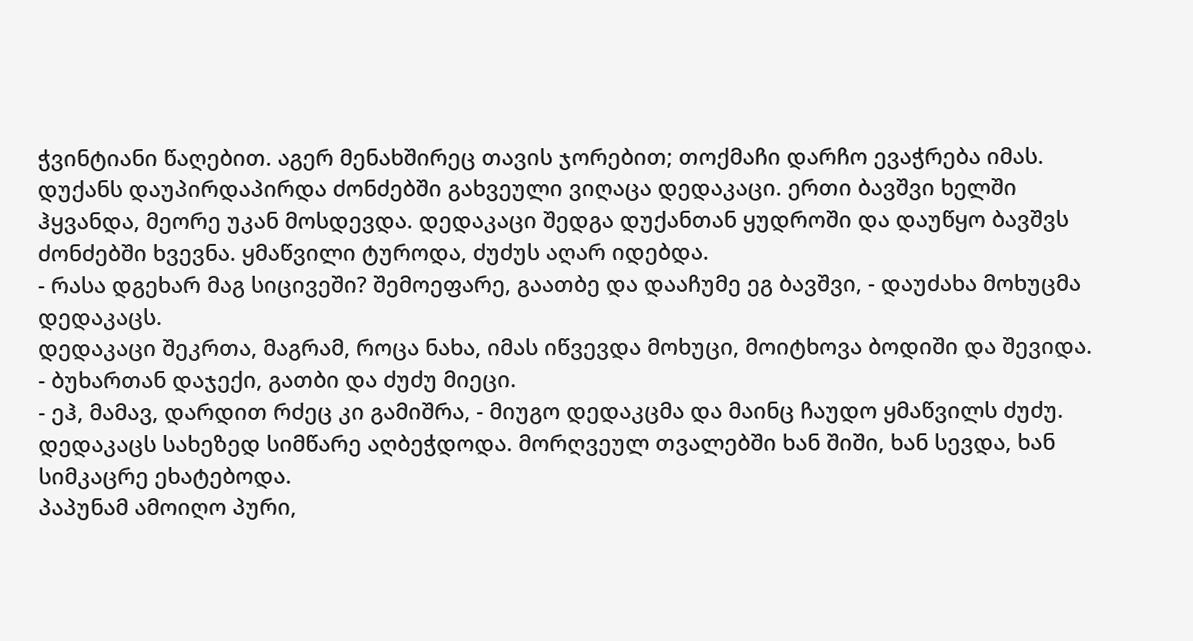ჭვინტიანი წაღებით. აგერ მენახშირეც თავის ჯორებით; თოქმაჩი დარჩო ევაჭრება იმას. დუქანს დაუპირდაპირდა ძონძებში გახვეული ვიღაცა დედაკაცი. ერთი ბავშვი ხელში ჰყვანდა, მეორე უკან მოსდევდა. დედაკაცი შედგა დუქანთან ყუდროში და დაუწყო ბავშვს ძონძებში ხვევნა. ყმაწვილი ტუროდა, ძუძუს აღარ იდებდა.
- რასა დგეხარ მაგ სიცივეში? შემოეფარე, გაათბე და დააჩუმე ეგ ბავშვი, - დაუძახა მოხუცმა დედაკაცს.
დედაკაცი შეკრთა, მაგრამ, როცა ნახა, იმას იწვევდა მოხუცი, მოიტხოვა ბოდიში და შევიდა.
- ბუხართან დაჯექი, გათბი და ძუძუ მიეცი.
- ეჰ, მამავ, დარდით რძეც კი გამიშრა, - მიუგო დედაკცმა და მაინც ჩაუდო ყმაწვილს ძუძუ.
დედაკაცს სახეზედ სიმწარე აღბეჭდოდა. მორღვეულ თვალებში ხან შიში, ხან სევდა, ხან სიმკაცრე ეხატებოდა.
პაპუნამ ამოიღო პური,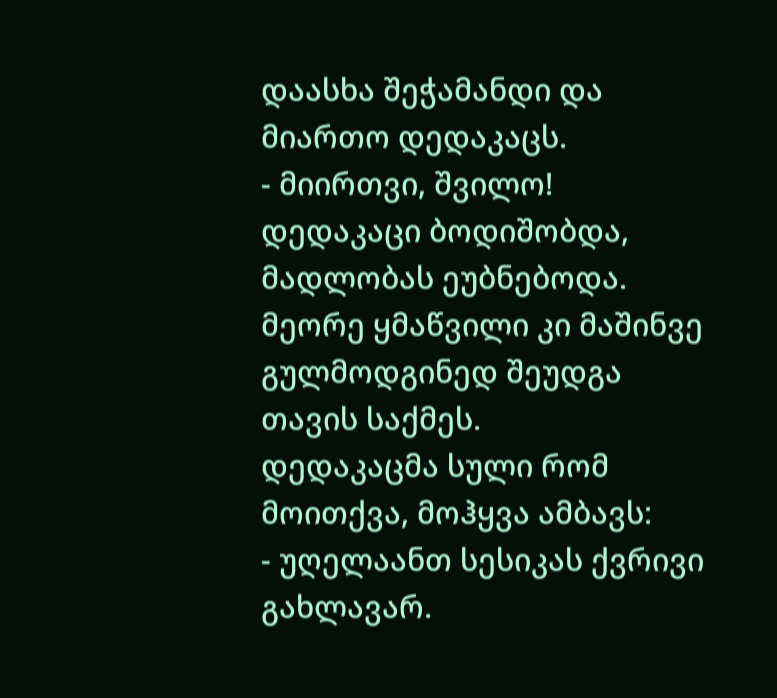დაასხა შეჭამანდი და მიართო დედაკაცს.
- მიირთვი, შვილო!
დედაკაცი ბოდიშობდა, მადლობას ეუბნებოდა. მეორე ყმაწვილი კი მაშინვე გულმოდგინედ შეუდგა თავის საქმეს.
დედაკაცმა სული რომ მოითქვა, მოჰყვა ამბავს:
- უღელაანთ სესიკას ქვრივი გახლავარ.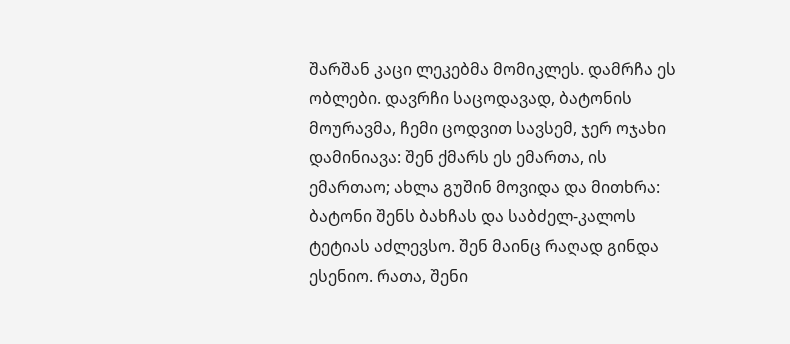შარშან კაცი ლეკებმა მომიკლეს. დამრჩა ეს ობლები. დავრჩი საცოდავად, ბატონის მოურავმა, ჩემი ცოდვით სავსემ, ჯერ ოჯახი დამინიავა: შენ ქმარს ეს ემართა, ის ემართაო; ახლა გუშინ მოვიდა და მითხრა: ბატონი შენს ბახჩას და საბძელ-კალოს ტეტიას აძლევსო. შენ მაინც რაღად გინდა ესენიო. რათა, შენი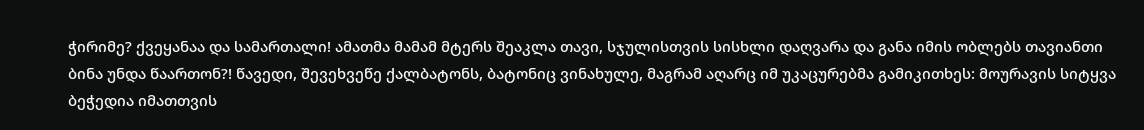ჭირიმე? ქვეყანაა და სამართალი! ამათმა მამამ მტერს შეაკლა თავი, სჯულისთვის სისხლი დაღვარა და განა იმის ობლებს თავიანთი ბინა უნდა წაართონ?! წავედი, შევეხვეწე ქალბატონს, ბატონიც ვინახულე, მაგრამ აღარც იმ უკაცურებმა გამიკითხეს: მოურავის სიტყვა ბეჭედია იმათთვის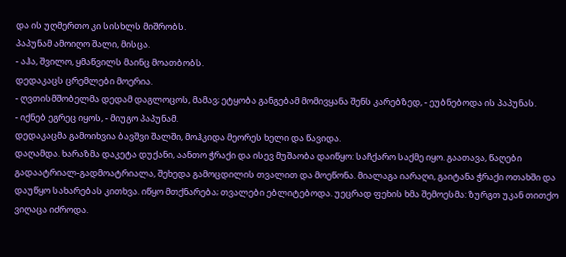და ის უღმერთო კი სისხლს მიშრობს.
პაპუნამ ამოიღო შალი, მისცა.
- აჰა, შვილო, ყმაწვილს მაინც მოათბობს.
დედაკაცს ცრემლები მოერია.
- ღვთისმშობელმა დედამ დაგლოცოს, მამავ; ეტყობა განგებამ მომივყანა შენს კარებზედ, - ეუბნებოდა ის პაპუნას.
- იქნებ ეგრეც იყოს, - მიუგო პაპუნამ.
დედაკაცმა გამოიხვია ბავშვი შალში, მოჰკიდა მეორეს ხელი და წავიდა.
დაღამდა. ხარაზმა დაკეტა დუქანი, აანთო ჭრაქი და ისევ მუშაობა დაიწყო: საჩქარო საქმე იყო. გაათავა, წაღები გადაატრიალ-გადმოატრიალა, შეხედა გამოცდილის თვალით და მოეწონა. მიალაგა იარაღი, გაიტანა ჭრაქი ოთახში და დაუწყო სახარებას კითხვა. იწყო მთქნარება; თვალები ებლიტებოდა. უეცრად ფეხის ხმა შემოესმა: ზურგთ უკან თითქო ვიღაცა იძროდა.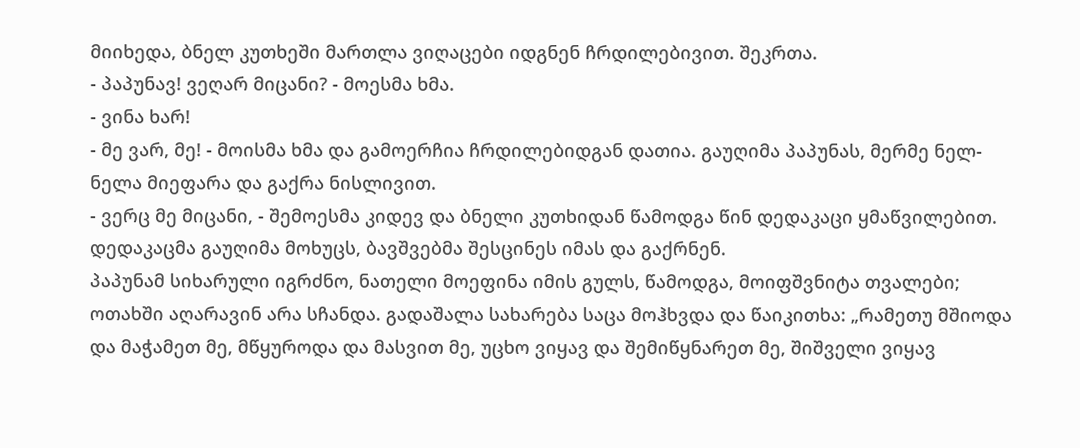მიიხედა, ბნელ კუთხეში მართლა ვიღაცები იდგნენ ჩრდილებივით. შეკრთა.
- პაპუნავ! ვეღარ მიცანი? - მოესმა ხმა.
- ვინა ხარ!
- მე ვარ, მე! - მოისმა ხმა და გამოერჩია ჩრდილებიდგან დათია. გაუღიმა პაპუნას, მერმე ნელ-ნელა მიეფარა და გაქრა ნისლივით.
- ვერც მე მიცანი, - შემოესმა კიდევ და ბნელი კუთხიდან წამოდგა წინ დედაკაცი ყმაწვილებით. დედაკაცმა გაუღიმა მოხუცს, ბავშვებმა შესცინეს იმას და გაქრნენ.
პაპუნამ სიხარული იგრძნო, ნათელი მოეფინა იმის გულს, წამოდგა, მოიფშვნიტა თვალები; ოთახში აღარავინ არა სჩანდა. გადაშალა სახარება საცა მოჰხვდა და წაიკითხა: „რამეთუ მშიოდა და მაჭამეთ მე, მწყუროდა და მასვით მე, უცხო ვიყავ და შემიწყნარეთ მე, შიშველი ვიყავ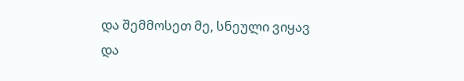და შემმოსეთ მე, სნეული ვიყავ და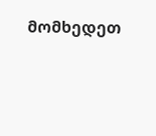მომხედეთ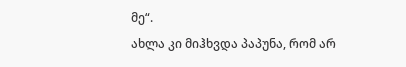მე“.
ახლა კი მიჰხვდა პაპუნა, რომ არ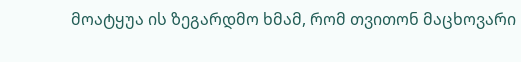მოატყუა ის ზეგარდმო ხმამ, რომ თვითონ მაცხოვარი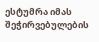ესტუმრა იმას შეჭირვებულების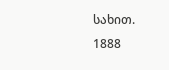სახით.
1888